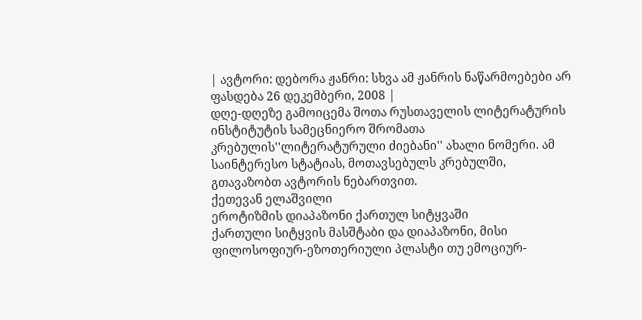| ავტორი: დებორა ჟანრი: სხვა ამ ჟანრის ნაწარმოებები არ ფასდება 26 დეკემბერი, 2008 |
დღე-დღეზე გამოიცემა შოთა რუსთაველის ლიტერატურის ინსტიტუტის სამეცნიერო შრომათა კრებულის''ლიტერატურული ძიებანი'' ახალი ნომერი. ამ საინტერესო სტატიას, მოთავსებულს კრებულში, გთავაზობთ ავტორის ნებართვით.
ქეთევან ელაშვილი
ეროტიზმის დიაპაზონი ქართულ სიტყვაში
ქართული სიტყვის მასშტაბი და დიაპაზონი, მისი ფილოსოფიურ-ეზოთერიული პლასტი თუ ემოციურ-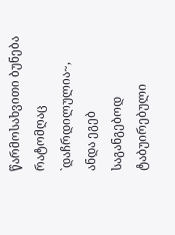წარმოსახვითი ბუნება რატომღაც `დაჩრდილულია~, ანდა ეგებ საგანგებოდ ტაბუირებული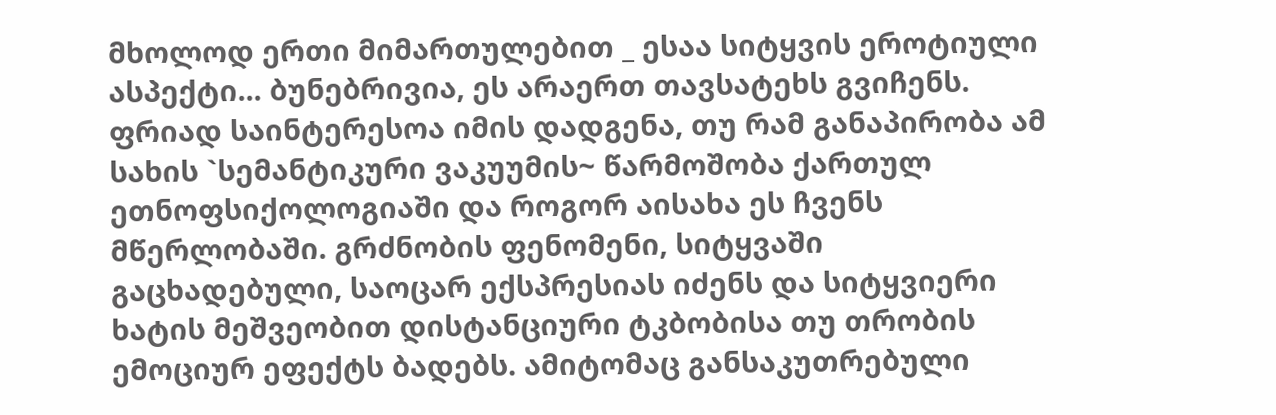მხოლოდ ერთი მიმართულებით _ ესაა სიტყვის ეროტიული ასპექტი... ბუნებრივია, ეს არაერთ თავსატეხს გვიჩენს. ფრიად საინტერესოა იმის დადგენა, თუ რამ განაპირობა ამ სახის `სემანტიკური ვაკუუმის~ წარმოშობა ქართულ ეთნოფსიქოლოგიაში და როგორ აისახა ეს ჩვენს მწერლობაში. გრძნობის ფენომენი, სიტყვაში გაცხადებული, საოცარ ექსპრესიას იძენს და სიტყვიერი ხატის მეშვეობით დისტანციური ტკბობისა თუ თრობის ემოციურ ეფექტს ბადებს. ამიტომაც განსაკუთრებული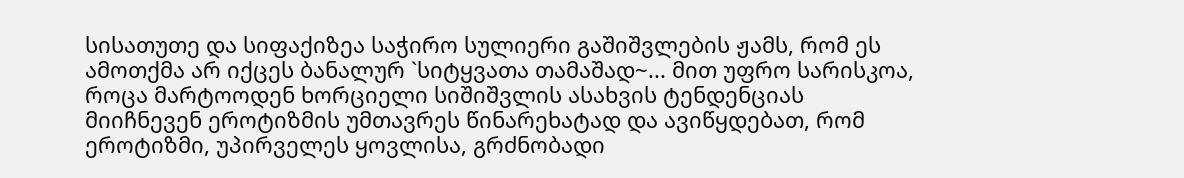სისათუთე და სიფაქიზეა საჭირო სულიერი გაშიშვლების ჟამს, რომ ეს ამოთქმა არ იქცეს ბანალურ `სიტყვათა თამაშად~... მით უფრო სარისკოა, როცა მარტოოდენ ხორციელი სიშიშვლის ასახვის ტენდენციას მიიჩნევენ ეროტიზმის უმთავრეს წინარეხატად და ავიწყდებათ, რომ ეროტიზმი, უპირველეს ყოვლისა, გრძნობადი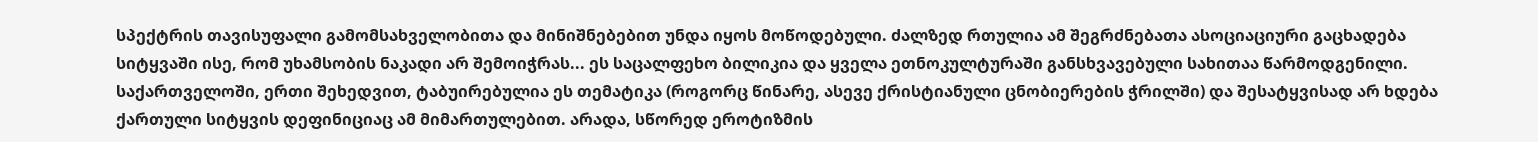სპექტრის თავისუფალი გამომსახველობითა და მინიშნებებით უნდა იყოს მოწოდებული. ძალზედ რთულია ამ შეგრძნებათა ასოციაციური გაცხადება სიტყვაში ისე, რომ უხამსობის ნაკადი არ შემოიჭრას... ეს საცალფეხო ბილიკია და ყველა ეთნოკულტურაში განსხვავებული სახითაა წარმოდგენილი. საქართველოში, ერთი შეხედვით, ტაბუირებულია ეს თემატიკა (როგორც წინარე, ასევე ქრისტიანული ცნობიერების ჭრილში) და შესატყვისად არ ხდება ქართული სიტყვის დეფინიციაც ამ მიმართულებით. არადა, სწორედ ეროტიზმის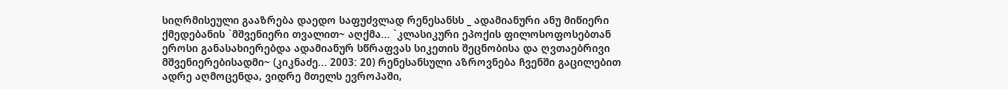სიღრმისეული გააზრება დაედო საფუძვლად რენესანსს _ ადამიანური ანუ მიწიერი ქმედებანის `მშვენიერი თვალით~ აღქმა... `კლასიკური ეპოქის ფილოსოფოსებთან ეროსი განასახიერებდა ადამიანურ სწრაფვას სიკეთის შეცნობისა და ღვთაებრივი მშვენიერებისადმი~ (კიკნაძე... 2003: 20) რენესანსული აზროვნება ჩვენში გაცილებით ადრე აღმოცენდა, ვიდრე მთელს ევროპაში,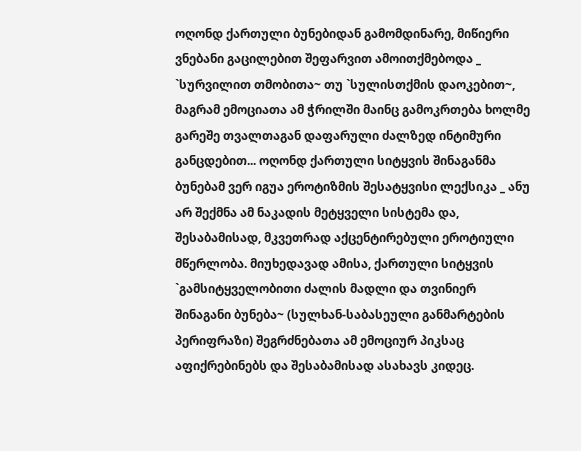ოღონდ ქართული ბუნებიდან გამომდინარე, მიწიერი ვნებანი გაცილებით შეფარვით ამოითქმებოდა _ `სურვილით თმობითა~ თუ `სულისთქმის დაოკებით~, მაგრამ ემოციათა ამ ჭრილში მაინც გამოკრთება ხოლმე გარეშე თვალთაგან დაფარული ძალზედ ინტიმური განცდებით... ოღონდ ქართული სიტყვის შინაგანმა ბუნებამ ვერ იგუა ეროტიზმის შესატყვისი ლექსიკა _ ანუ არ შექმნა ამ ნაკადის მეტყველი სისტემა და, შესაბამისად, მკვეთრად აქცენტირებული ეროტიული მწერლობა. მიუხედავად ამისა, ქართული სიტყვის `გამსიტყველობითი ძალის მადლი და თვინიერ შინაგანი ბუნება~ (სულხან-საბასეული განმარტების პერიფრაზი) შეგრძნებათა ამ ემოციურ პიკსაც აფიქრებინებს და შესაბამისად ასახავს კიდეც.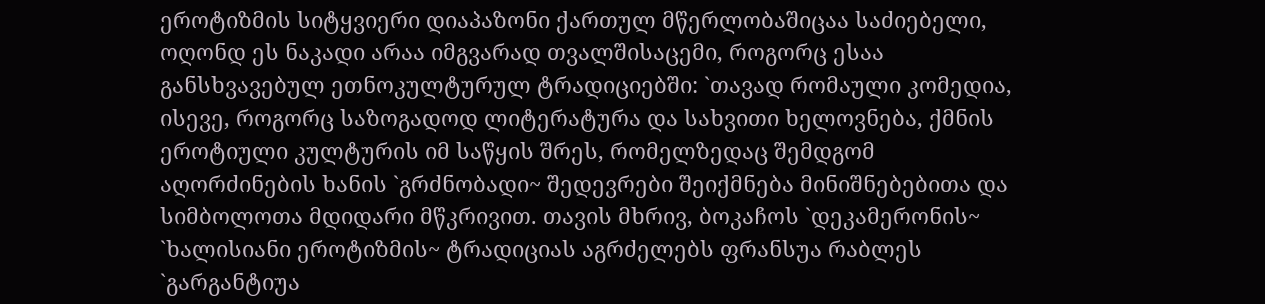ეროტიზმის სიტყვიერი დიაპაზონი ქართულ მწერლობაშიცაა საძიებელი, ოღონდ ეს ნაკადი არაა იმგვარად თვალშისაცემი, როგორც ესაა განსხვავებულ ეთნოკულტურულ ტრადიციებში: `თავად რომაული კომედია, ისევე, როგორც საზოგადოდ ლიტერატურა და სახვითი ხელოვნება, ქმნის ეროტიული კულტურის იმ საწყის შრეს, რომელზედაც შემდგომ აღორძინების ხანის `გრძნობადი~ შედევრები შეიქმნება მინიშნებებითა და სიმბოლოთა მდიდარი მწკრივით. თავის მხრივ, ბოკაჩოს `დეკამერონის~ `ხალისიანი ეროტიზმის~ ტრადიციას აგრძელებს ფრანსუა რაბლეს `გარგანტიუა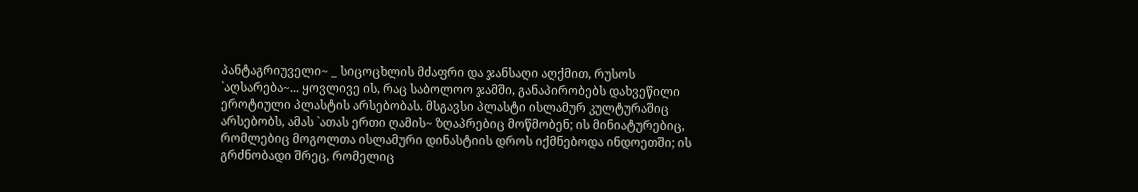პანტაგრიუველი~ _ სიცოცხლის მძაფრი და ჯანსაღი აღქმით, რუსოს `აღსარება~... ყოვლივე ის, რაც საბოლოო ჯამში, განაპირობებს დახვეწილი ეროტიული პლასტის არსებობას. მსგავსი პლასტი ისლამურ კულტურაშიც არსებობს, ამას `ათას ერთი ღამის~ ზღაპრებიც მოწმობენ; ის მინიატურებიც, რომლებიც მოგოლთა ისლამური დინასტიის დროს იქმნებოდა ინდოეთში; ის გრძნობადი შრეც, რომელიც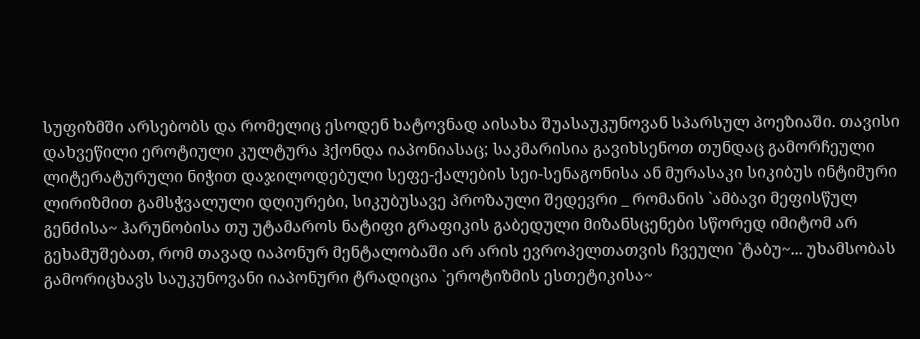სუფიზმში არსებობს და რომელიც ესოდენ ხატოვნად აისახა შუასაუკუნოვან სპარსულ პოეზიაში. თავისი დახვეწილი ეროტიული კულტურა ჰქონდა იაპონიასაც; საკმარისია გავიხსენოთ თუნდაც გამორჩეული ლიტერატურული ნიჭით დაჯილოდებული სეფე-ქალების სეი-სენაგონისა ან მურასაკი სიკიბუს ინტიმური ლირიზმით გამსჭვალული დღიურები, სიკუბუსავე პროზაული შედევრი _ რომანის `ამბავი მეფისწულ გენძისა~ ჰარუნობისა თუ უტამაროს ნატიფი გრაფიკის გაბედული მიზანსცენები სწორედ იმიტომ არ გეხამუშებათ, რომ თავად იაპონურ მენტალობაში არ არის ევროპელთათვის ჩვეული `ტაბუ~... უხამსობას გამორიცხავს საუკუნოვანი იაპონური ტრადიცია `ეროტიზმის ესთეტიკისა~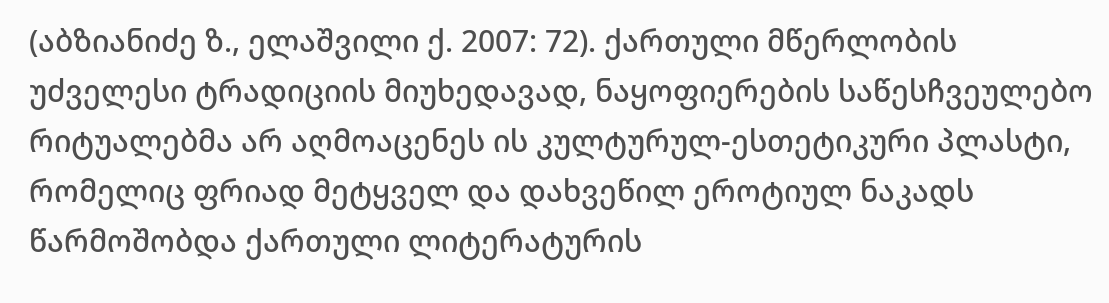(აბზიანიძე ზ., ელაშვილი ქ. 2007: 72). ქართული მწერლობის უძველესი ტრადიციის მიუხედავად, ნაყოფიერების საწესჩვეულებო რიტუალებმა არ აღმოაცენეს ის კულტურულ-ესთეტიკური პლასტი, რომელიც ფრიად მეტყველ და დახვეწილ ეროტიულ ნაკადს წარმოშობდა ქართული ლიტერატურის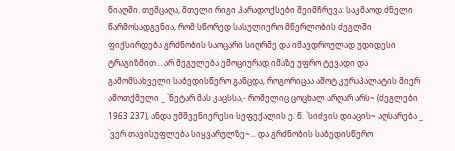წიაღში. თუმცაღა, მთელი რიგი პარადოქსები შეიმჩრევა: საკმაოდ ძნელი წარმოსადგენია, რომ სწორედ სასულიერო მწერლობის ძეგლში ფიქსირდება გრძნობის საოცარი სიღრმე და იმავდროულად უდიდესი ტრაგიზმით... არ მეგულება ემოციურად იმაზე უფრო ტევადი და გამომსახველი საბედისწერო განცდა, როგორიცაა აშოტ კურაპალატის მიერ ამოთქმული _ `ნეტარ მას კაცსსა,- რომელიც ცოცხალ არღარ არს~ (ძეგლები 1963 237), ანდა უმშვენიერესი სეფექალის ე. წ. `სიძვის დიაცის~ აღსარება _ `ვერ თავისუფლება სიყვარულზე~... და გრძნობის საბედისწერო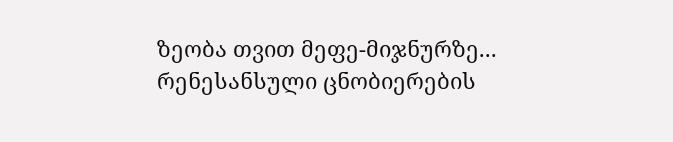ზეობა თვით მეფე-მიჯნურზე... რენესანსული ცნობიერების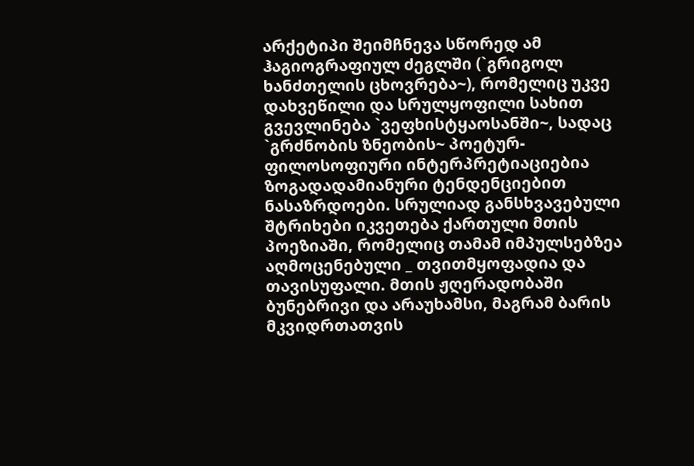არქეტიპი შეიმჩნევა სწორედ ამ ჰაგიოგრაფიულ ძეგლში (`გრიგოლ ხანძთელის ცხოვრება~), რომელიც უკვე დახვეწილი და სრულყოფილი სახით გვევლინება `ვეფხისტყაოსანში~, სადაც `გრძნობის ზნეობის~ პოეტურ-ფილოსოფიური ინტერპრეტიაციებია ზოგადადამიანური ტენდენციებით ნასაზრდოები. სრულიად განსხვავებული შტრიხები იკვეთება ქართული მთის პოეზიაში, რომელიც თამამ იმპულსებზეა აღმოცენებული _ თვითმყოფადია და თავისუფალი. მთის ჟღერადობაში ბუნებრივი და არაუხამსი, მაგრამ ბარის მკვიდრთათვის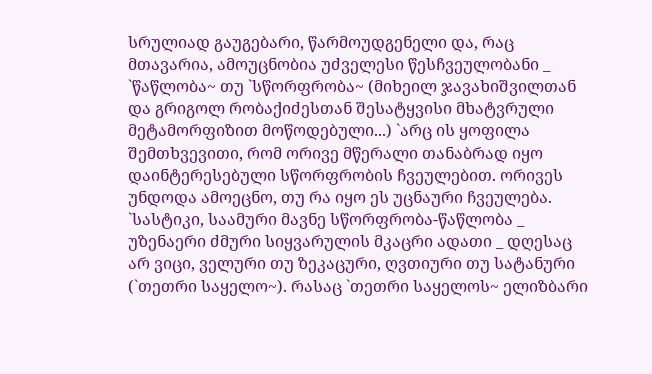სრულიად გაუგებარი, წარმოუდგენელი და, რაც მთავარია, ამოუცნობია უძველესი წესჩვეულობანი _ `წაწლობა~ თუ `სწორფრობა~ (მიხეილ ჯავახიშვილთან და გრიგოლ რობაქიძესთან შესატყვისი მხატვრული მეტამორფიზით მოწოდებული...) `არც ის ყოფილა შემთხვევითი, რომ ორივე მწერალი თანაბრად იყო დაინტერესებული სწორფრობის ჩვეულებით. ორივეს უნდოდა ამოეცნო, თუ რა იყო ეს უცნაური ჩვეულება. `სასტიკი, საამური მავნე სწორფრობა-წაწლობა _ უზენაერი ძმური სიყვარულის მკაცრი ადათი _ დღესაც არ ვიცი, ველური თუ ზეკაცური, ღვთიური თუ სატანური (`თეთრი საყელო~). რასაც `თეთრი საყელოს~ ელიზბარი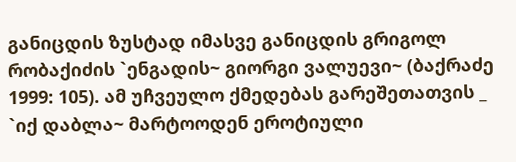განიცდის ზუსტად იმასვე განიცდის გრიგოლ რობაქიძის `ენგადის~ გიორგი ვალუევი~ (ბაქრაძე 1999: 105). ამ უჩვეულო ქმედებას გარეშეთათვის _ `იქ დაბლა~ მარტოოდენ ეროტიული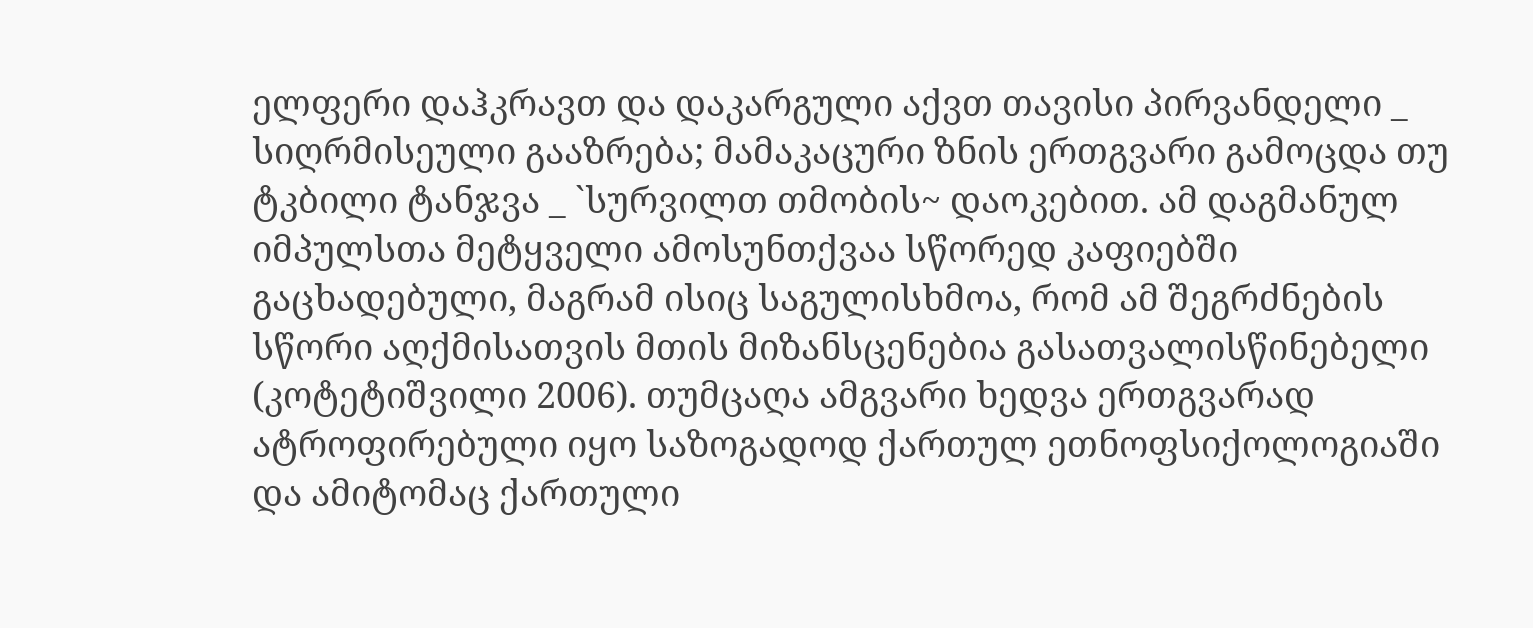ელფერი დაჰკრავთ და დაკარგული აქვთ თავისი პირვანდელი _ სიღრმისეული გააზრება; მამაკაცური ზნის ერთგვარი გამოცდა თუ ტკბილი ტანჯვა _ `სურვილთ თმობის~ დაოკებით. ამ დაგმანულ იმპულსთა მეტყველი ამოსუნთქვაა სწორედ კაფიებში გაცხადებული, მაგრამ ისიც საგულისხმოა, რომ ამ შეგრძნების სწორი აღქმისათვის მთის მიზანსცენებია გასათვალისწინებელი (კოტეტიშვილი 2006). თუმცაღა ამგვარი ხედვა ერთგვარად ატროფირებული იყო საზოგადოდ ქართულ ეთნოფსიქოლოგიაში და ამიტომაც ქართული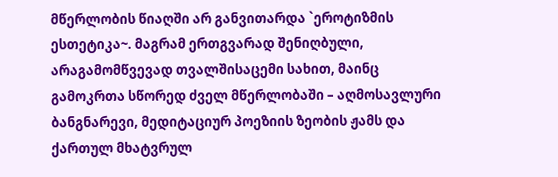მწერლობის წიაღში არ განვითარდა `ეროტიზმის ესთეტიკა~. მაგრამ ერთგვარად შენიღბული, არაგამომწვევად თვალშისაცემი სახით, მაინც გამოკრთა სწორედ ძველ მწერლობაში – აღმოსავლური ბანგნარევი, მედიტაციურ პოეზიის ზეობის ჟამს და ქართულ მხატვრულ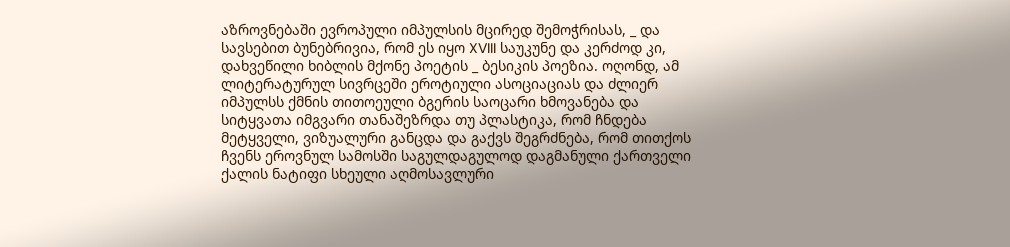აზროვნებაში ევროპული იმპულსის მცირედ შემოჭრისას, _ და სავსებით ბუნებრივია, რომ ეს იყო XVIII საუკუნე და კერძოდ კი, დახვეწილი ხიბლის მქონე პოეტის _ ბესიკის პოეზია. ოღონდ, ამ ლიტერატურულ სივრცეში ეროტიული ასოციაციას და ძლიერ იმპულსს ქმნის თითოეული ბგერის საოცარი ხმოვანება და სიტყვათა იმგვარი თანაშეზრდა თუ პლასტიკა, რომ ჩნდება მეტყველი, ვიზუალური განცდა და გაქვს შეგრძნება, რომ თითქოს ჩვენს ეროვნულ სამოსში საგულდაგულოდ დაგმანული ქართველი ქალის ნატიფი სხეული აღმოსავლური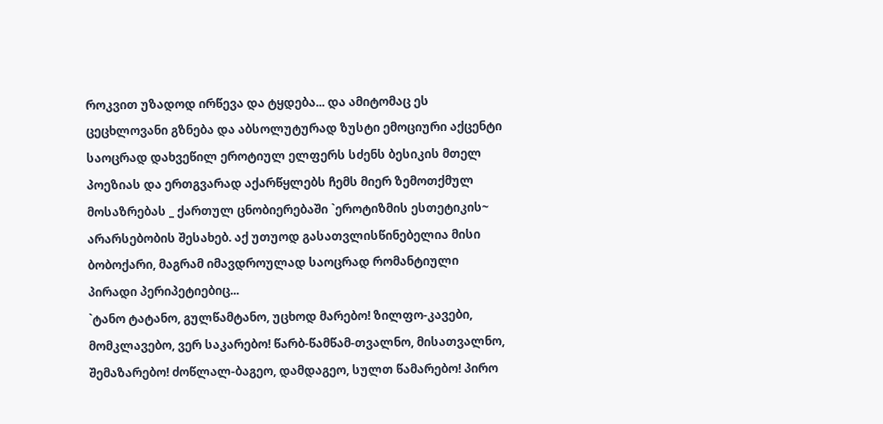როკვით უზადოდ ირწევა და ტყდება... და ამიტომაც ეს ცეცხლოვანი გზნება და აბსოლუტურად ზუსტი ემოციური აქცენტი საოცრად დახვეწილ ეროტიულ ელფერს სძენს ბესიკის მთელ პოეზიას და ერთგვარად აქარწყლებს ჩემს მიერ ზემოთქმულ მოსაზრებას _ ქართულ ცნობიერებაში `ეროტიზმის ესთეტიკის~ არარსებობის შესახებ. აქ უთუოდ გასათვლისწინებელია მისი ბობოქარი, მაგრამ იმავდროულად საოცრად რომანტიული პირადი პერიპეტიებიც...
`ტანო ტატანო, გულწამტანო, უცხოდ მარებო! ზილფო-კავები, მომკლავებო, ვერ საკარებო! წარბ-წამწამ-თვალნო, მისათვალნო, შემაზარებო! ძოწლალ-ბაგეო, დამდაგეო, სულთ წამარებო! პირო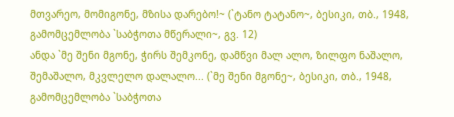მთვარეო, მომიგონე, მზისა დარებო!~ (`ტანო ტატანო~, ბესიკი, თბ., 1948, გამომცემლობა `საბჭოთა მწერალი~, გვ. 12)
ანდა `მე შენი მგონე, ჭირს შემკონე, დამწვი მალ ალო, ზილფო ნაშალო, შემაშალო, მკვლელო დალალო... (`მე შენი მგონე~, ბესიკი, თბ., 1948, გამომცემლობა `საბჭოთა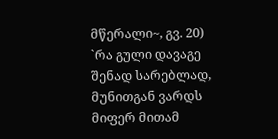მწერალი~, გვ. 20)
`რა გული დავაგე შენად სარებლად, მუნითგან ვარდს მიფერ მითამ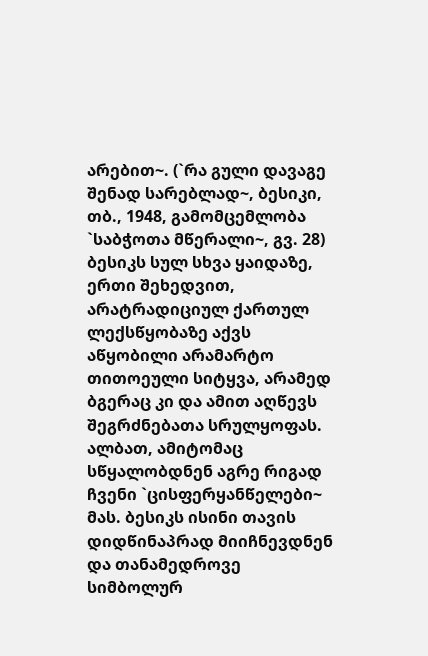არებით~. (`რა გული დავაგე შენად სარებლად~, ბესიკი, თბ., 1948, გამომცემლობა `საბჭოთა მწერალი~, გვ. 28)
ბესიკს სულ სხვა ყაიდაზე, ერთი შეხედვით, არატრადიციულ ქართულ ლექსწყობაზე აქვს აწყობილი არამარტო თითოეული სიტყვა, არამედ ბგერაც კი და ამით აღწევს შეგრძნებათა სრულყოფას. ალბათ, ამიტომაც სწყალობდნენ აგრე რიგად ჩვენი `ცისფერყანწელები~ მას. ბესიკს ისინი თავის დიდწინაპრად მიიჩნევდნენ და თანამედროვე სიმბოლურ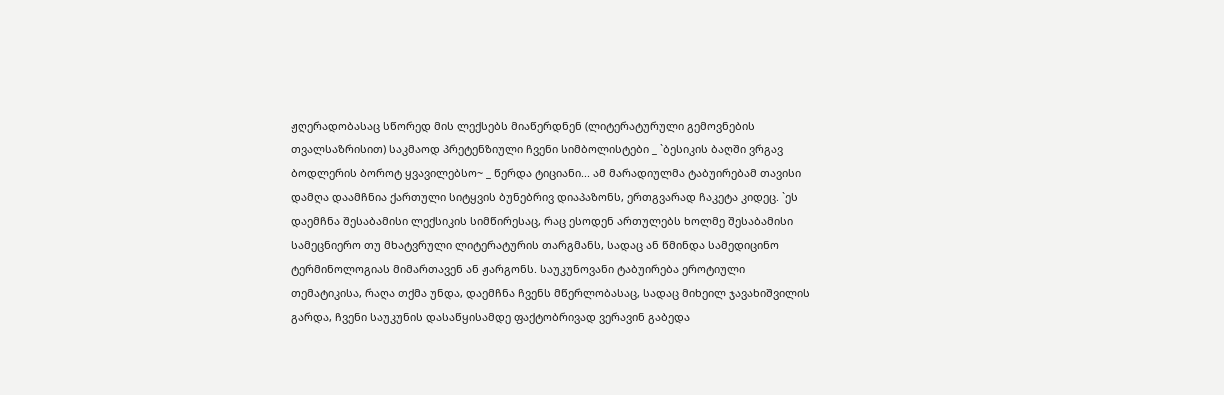ჟღერადობასაც სწორედ მის ლექსებს მიაწერდნენ (ლიტერატურული გემოვნების თვალსაზრისით) საკმაოდ პრეტენზიული ჩვენი სიმბოლისტები _ `ბესიკის ბაღში ვრგავ ბოდლერის ბოროტ ყვავილებსო~ _ წერდა ტიციანი... ამ მარადიულმა ტაბუირებამ თავისი დამღა დაამჩნია ქართული სიტყვის ბუნებრივ დიაპაზონს, ერთგვარად ჩაკეტა კიდეც. `ეს დაემჩნა შესაბამისი ლექსიკის სიმწირესაც, რაც ესოდენ ართულებს ხოლმე შესაბამისი სამეცნიერო თუ მხატვრული ლიტერატურის თარგმანს, სადაც ან წმინდა სამედიცინო ტერმინოლოგიას მიმართავენ ან ჟარგონს. საუკუნოვანი ტაბუირება ეროტიული თემატიკისა, რაღა თქმა უნდა, დაემჩნა ჩვენს მწერლობასაც, სადაც მიხეილ ჯავახიშვილის გარდა, ჩვენი საუკუნის დასაწყისამდე ფაქტობრივად ვერავინ გაბედა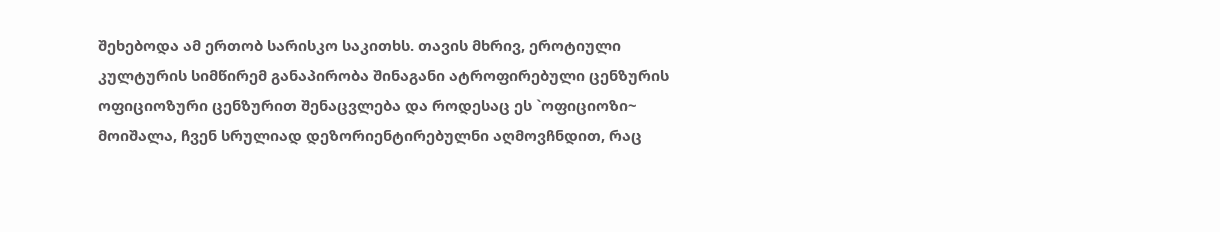შეხებოდა ამ ერთობ სარისკო საკითხს. თავის მხრივ, ეროტიული კულტურის სიმწირემ განაპირობა შინაგანი ატროფირებული ცენზურის ოფიციოზური ცენზურით შენაცვლება და როდესაც ეს `ოფიციოზი~ მოიშალა, ჩვენ სრულიად დეზორიენტირებულნი აღმოვჩნდით, რაც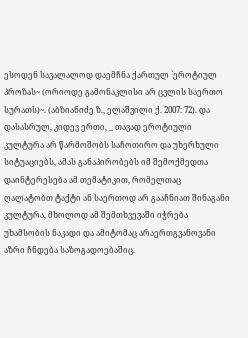ესოდენ სავალალოდ დაემჩნა ქართულ `ეროტიულ პროზას~ (ორიოდე გამონაკლისი არ ცვლის საერთო სურათს)~. (აბზიანიძე ზ., ელაშვილი ქ. 2007: 72). და დასასრულ, კიდევ ერთი, _ თავად ეროტიული კულტურა არ წარმოშობს საჩოთირო და უხერხული სიტუაციებს, ამას განაპირობებს იმ შემოქმედთა დაინტერესება ამ თემატიკით, რომელთაც ღალატობთ ტაქტი ან საერთოდ არ გააჩნიათ შინაგანი კულტურა, მხოლოდ ამ შემთხვევაში იჭრება უხამსობის ნაკადი და ამიტომაც არაერთგვანოვანი აზრი ჩნდება საზოგადოებაშიც.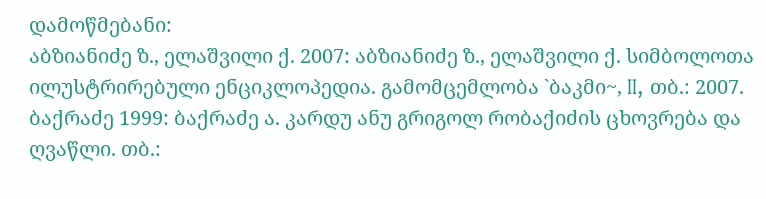დამოწმებანი:
აბზიანიძე ზ., ელაშვილი ქ. 2007: აბზიანიძე ზ., ელაშვილი ქ. სიმბოლოთა ილუსტრირებული ენციკლოპედია. გამომცემლობა `ბაკმი~, II, თბ.: 2007. ბაქრაძე 1999: ბაქრაძე ა. კარდუ ანუ გრიგოლ რობაქიძის ცხოვრება და ღვაწლი. თბ.: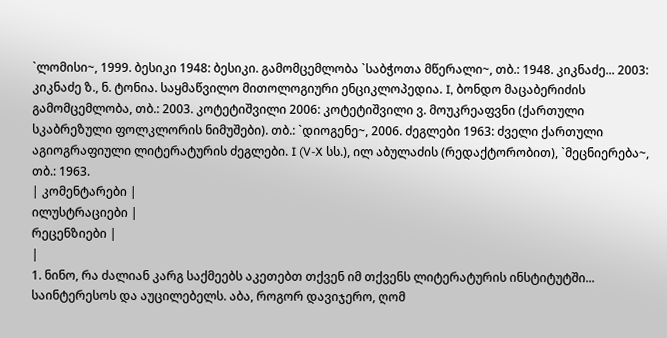`ლომისი~, 1999. ბესიკი 1948: ბესიკი. გამომცემლობა `საბჭოთა მწერალი~, თბ.: 1948. კიკნაძე... 2003: კიკნაძე ზ., ნ. ტონია. საყმაწვილო მითოლოგიური ენციკლოპედია. I, ბონდო მაცაბერიძის გამომცემლობა, თბ.: 2003. კოტეტიშვილი 2006: კოტეტიშვილი ვ. მოუკრეაფვნი (ქართული სკაბრეზული ფოლკლორის ნიმუშები). თბ.: `დიოგენე~, 2006. ძეგლები 1963: ძველი ქართული აგიოგრაფიული ლიტერატურის ძეგლები. I (V-X სს.), ილ აბულაძის (რედაქტორობით), `მეცნიერება~, თბ.: 1963.
| კომენტარები |
ილუსტრაციები |
რეცენზიები |
|
1. ნინო, რა ძალიან კარგ საქმეებს აკეთებთ თქვენ იმ თქვენს ლიტერატურის ინსტიტუტში... საინტერესოს და აუცილებელს. აბა, როგორ დავიჯერო, ღომ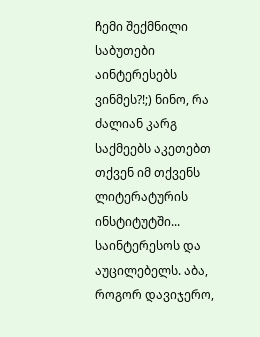ჩემი შექმნილი საბუთები აინტერესებს ვინმეს?!;) ნინო, რა ძალიან კარგ საქმეებს აკეთებთ თქვენ იმ თქვენს ლიტერატურის ინსტიტუტში... საინტერესოს და აუცილებელს. აბა, როგორ დავიჯერო,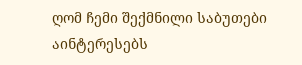ღომ ჩემი შექმნილი საბუთები აინტერესებს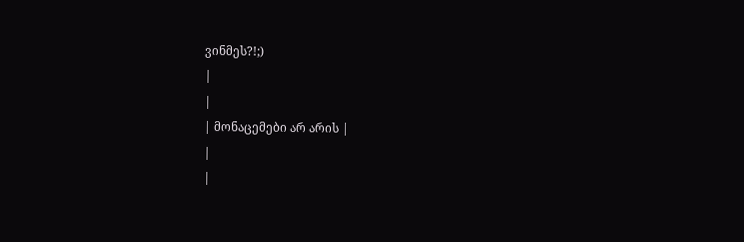ვინმეს?!;)
|
|
| მონაცემები არ არის |
|
|